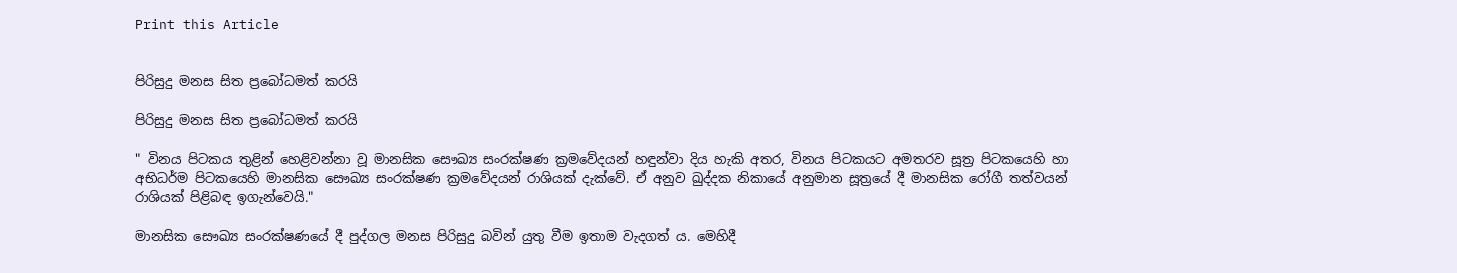Print this Article


පිරිසුදු මනස සිත ප්‍රබෝධමත් කරයි

පිරිසුදු මනස සිත ප්‍රබෝධමත් කරයි

" විනය පිටකය තුළින් හෙළිවන්නා වූ මානසික සෞඛ්‍ය සංරක්ෂණ ක්‍රමවේදයන් හඳුන්වා දිය හැකි අතර, විනය පිටකයට අමතරව සූත්‍ර පිටකයෙහි හා අභිධර්ම පිටකයෙහි මානසික සෞඛ්‍ය සංරක්ෂණ ක්‍රමවේදයන් රාශියක් දැක්වේ. ඒ අනුව ඛුද්දක නිකායේ අනුමාන සූත්‍රයේ දී මානසික රෝගී තත්වයන් රාශියක් පිළිබඳ ඉගැන්වෙයි."

මානසික සෞඛ්‍ය සංරක්ෂණයේ දී පුද්ගල මනස පිරිසුදු බවින් යුතු වීම ඉතාම වැදගත් ය. මෙහිදී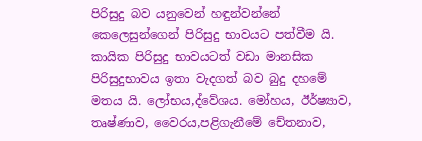පිරිසුදු බව යනුවෙන් හඳුන්වන්නේ කෙලෙසුන්ගෙන් පිරිසුදු භාවයට පත්වීම යි. කායික පිරිසුදු භාවයටත් වඩා මානසික පිරිසුදුභාවය ඉතා වැදගත් බව බුදු දහමේ මතය යි. ලෝභය,ද්වේශය. මෝහය, ඊර්ෂ්‍යාව, තෘෂ්ණාව, වෛරය,පළිගැනීමේ චේතනාව,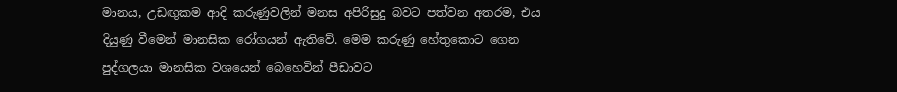මානය, උඩඟුකම ආදි කරුණුවලින් මනස අපිරිසුදු බවට පත්වන අතරම, එය දියුණු වීමෙන් මානසික රෝගයන් ඇතිවේ. මෙම කරුණු හේතුකොට ගෙන පුද්ගලයා මානසික වශයෙන් බෙහෙවින් පීඩාවට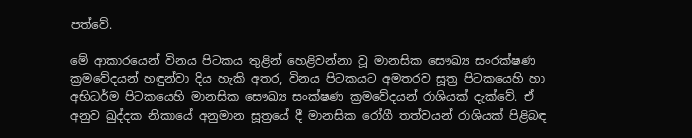පත්වේ.

මේ ආකාරයෙන් විනය පිටකය තුළින් හෙළිවන්නා වූ මානසික සෞඛ්‍ය සංරක්ෂණ ක්‍රමවේදයන් හඳුන්වා දිය හැකි අතර, විනය පිටකයට අමතරව සූත්‍ර පිටකයෙහි හා අභිධර්ම පිටකයෙහි මානසික සෞඛ්‍ය සංක්ෂණ ක්‍රමවේදයන් රාශියක් දැක්වේ. ඒ අනුව ඛුද්දක නිකායේ අනුමාන සූත්‍රයේ දී මානසික රෝගී තත්වයන් රාශියක් පිළිබඳ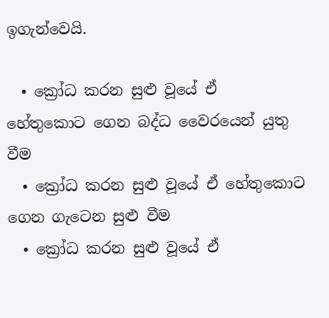ඉගැන්වෙයි.

  • ක්‍රෝධ කරන සුළු වූයේ ඒ  හේතුකොට ගෙන බද්ධ වෛරයෙන් යුතු වීම
  • ක්‍රෝධ කරන සුළු වූයේ ඒ හේතුකොට ගෙන ගැටෙන සුළු වීම
  • ක්‍රෝධ කරන සුළු වූයේ ඒ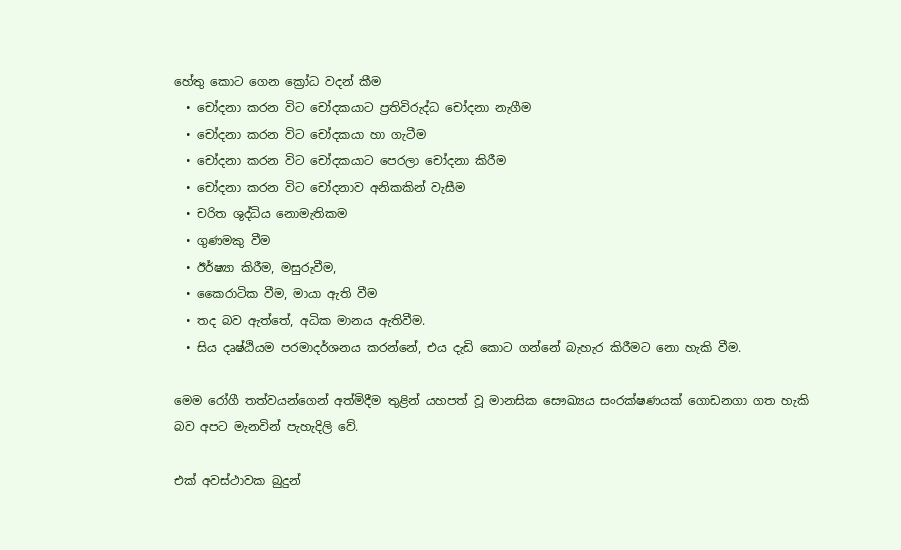හේතු කොට ගෙන ක්‍රෝධ වදන් කීම
  • චෝදනා කරන විට චෝදකයාට ප්‍රතිවිරුද්ධ චෝදනා නැගීම
  • චෝදනා කරන විට චෝදකයා හා ගැටීම
  • චෝදනා කරන විට චෝදකයාට පෙරලා චෝදනා කිරීම
  • චෝදනා කරන විට චෝදනාව අනිකකින් වැසීම
  • චරිත ශුද්ධිය නොමැතිකම
  • ගුණමකු වීම
  • ඊර්ෂ්‍යා කිරීම, මසුරුවීම,
  • කෛරාටික වීම, මායා ඇති වීම
  • තද බව ඇත්තේ, අධික මානය ඇතිවීම.
  • සිය දෘෂ්ඨියම පරමාදර්ශනය කරන්නේ, එය දැඩි කොට ගන්නේ බැහැර කිරීමට නො හැකි වීම.

මෙම රෝගී තත්වයන්ගෙන් අත්මිදීම තුළින් යහපත් වූ මානසික සෞඛ්‍යය සංරක්ෂණයක් ගොඩනගා ගත හැකි බව අපට මැනවින් පැහැදිලි වේ.

එක් අවස්ථාවක බුදුන්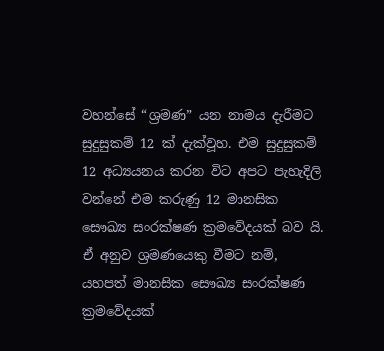වහන්සේ “ශ්‍රමණ” යන නාමය දැරීමට සුදුසුකම් 12 ක් දැක්වූහ. එම සුදුසුකම් 12 අධ්‍යයනය කරන විට අපට පැහැදිලි වන්නේ එම කරුණු 12 මානසික සෞඛ්‍ය සංරක්ෂණ ක්‍රමවේදයක් බව යි. ඒ අනුව ශ්‍රමණයෙකු වීමට නම්, යහපත් මානසික සෞඛ්‍ය සංරක්ෂණ ක්‍රමවේදයක්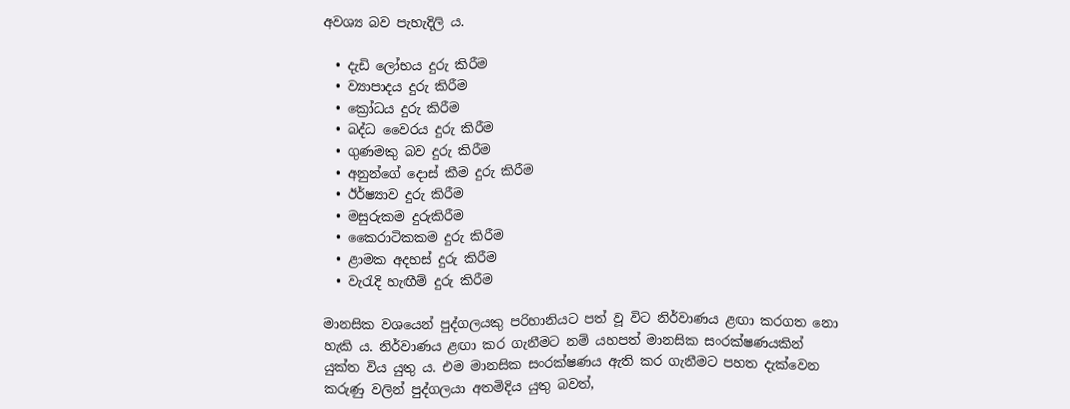අවශ්‍ය බව පැහැදිලි ය.

  • දැඩි ලෝභය දුරු කිරීම
  • ව්‍යාපාදය දුරු කිරීම
  • ක්‍රෝධය දුරු කිරීම
  • බද්ධ වෛරය දුරු කිරීම
  • ගුණමකු බව දුරු කිරීම
  • අනුන්ගේ දොස් කීම දුරු කිරීම
  • ඊර්ෂ්‍යාව දුරු කිරීම
  • මසුරුකම දුරුකිරීම
  • කෛරාටිකකම දුරු කිරීම
  • ළාමක අදහස් දුරු කිරීම
  • වැරැදි හැඟීම් දුරු කිරීම

මානසික වශයෙන් පුද්ගලයකු පරිහානියට පත් වූ විට නිර්වාණය ළඟා කරගත නො හැකි ය. නිර්වාණය ළඟා කර ගැනීමට නම් යහපත් මානසික සංරක්ෂණයකින් යුක්ත විය යුතු ය. එම මානසික සංරක්ෂණය ඇති කර ගැනීමට පහත දැක්වෙන කරුණු වලින් පුද්ගලයා අතමිදිය යුතු බවත්,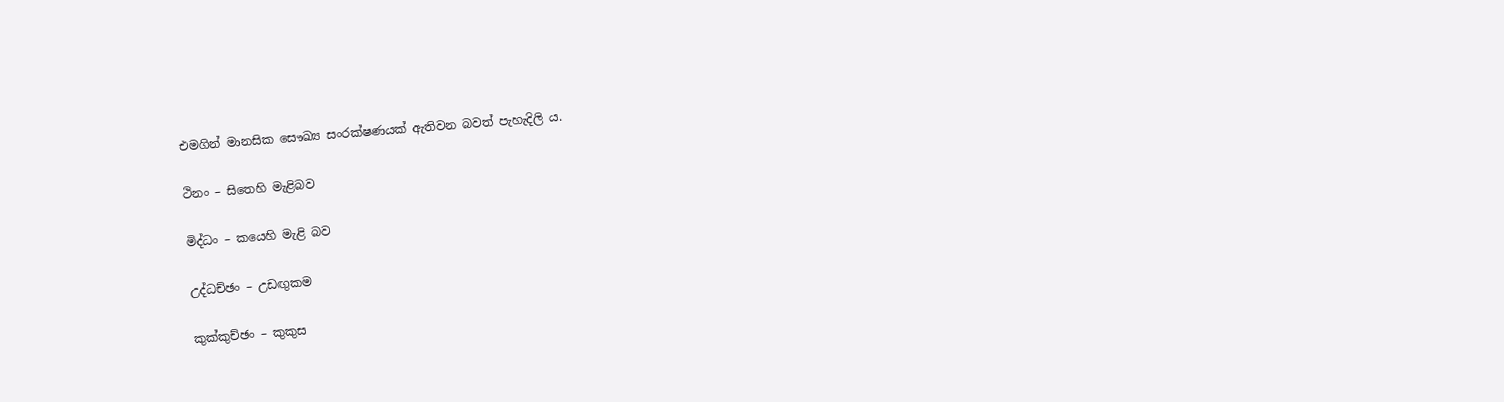එමගින් මානසික සෞඛ්‍ය සංරක්ෂණයක් ඇතිවන බවත් පැහැදිලි ය.

ථිනං – සිතෙහි මැළිබව

මිද්ධං – කයෙහි මැළි බව

උද්ධච්ඡං – උඩඟුකම

කුක්කුච්ඡං – කුකුස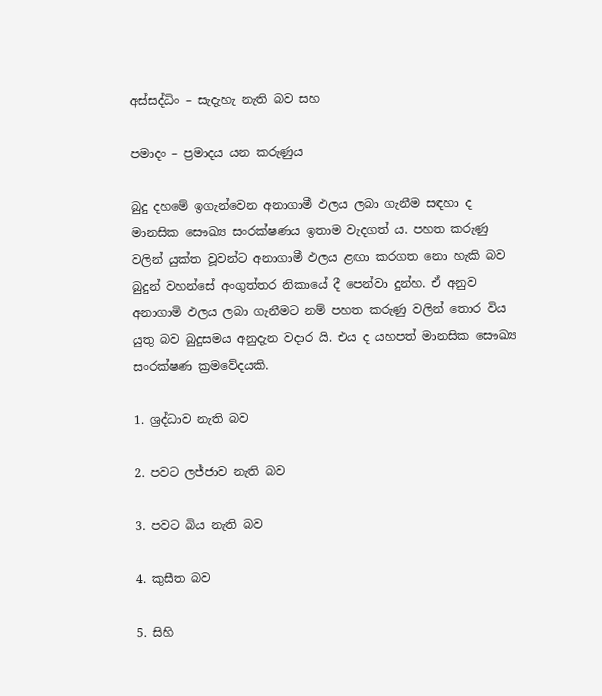අස්සද්ධිං – සැදැහැ නැති බව සහ

පමාදං – ප්‍රමාදය යන කරුණුය

බුදු දහමේ ඉගැන්වෙන අනාගාමී ඵලය ලබා ගැනීම සඳහා ද මානසික සෞඛ්‍ය සංරක්ෂණය ඉතාම වැදගත් ය. පහත කරුණු වලින් යුක්ත වූවන්ට අනාගාමී ඵලය ළඟා කරගත නො හැකි බව බුදුන් වහන්සේ අංගුත්තර නිකායේ දී පෙන්වා දුන්හ. ඒ අනුව අනාගාමි ඵලය ලබා ගැනීමට නම් පහත කරුණු වලින් තොර විය යුතු බව බුදුසමය අනුදැන වදාර යි. එය ද යහපත් මානසික සෞඛ්‍ය සංරක්ෂණ ක්‍රමවේදයකි.

1. ශ්‍රද්ධාව නැති බව

2. පවට ලජ්ජාව නැති බව

3. පවට බිය නැති බව

4. කුසීත බව

5. සිහි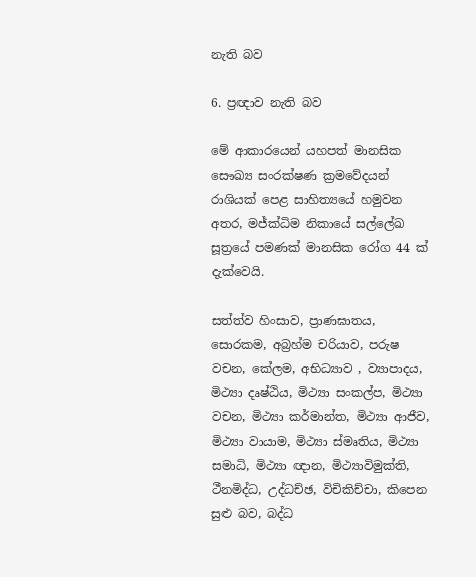නැති බව

6. ප්‍රඥාව නැති බව

මේ ආකාරයෙන් යහපත් මානසික සෞඛ්‍ය සංරක්ෂණ ක්‍රමවේදයන් රාශියක් පෙළ සාහිත්‍යයේ හමුවන අතර, මජ්ක්‍ධිම නිකායේ සල්ලේඛ සූත්‍රයේ පමණක් මානසික රෝග 44 ක් දැක්වෙයි.

සත්ත්ව හිංසාව, ප්‍රාණඝාතය, සොරකම, අබ්‍රහ්ම චරියාව, පරුෂ වචන, කේලම, අභිධ්‍යාව , ව්‍යාපාදය, මිථ්‍යා දෘෂ්ඨිය, මිථ්‍යා සංකල්ප, මිථ්‍යා වචන, මිථ්‍යා කර්මාන්ත, මිථ්‍යා ආජීව, මිථ්‍යා වායාම, මිථ්‍යා ස්මෘතිය, මිථ්‍යා සමාධි, මිථ්‍යා ඥාන, මිථ්‍යාවිමුක්ති, ථීනමිද්ධ, උද්ධච්ඡ, විචිකිච්චා, කිපෙන සුළු බව, බද්ධ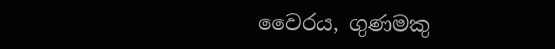වෛරය, ගුණමකු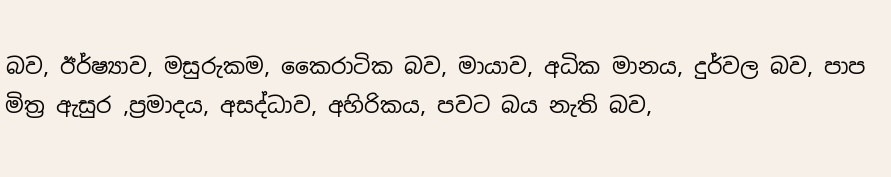බව, ඊර්ෂ්‍යාව, මසුරුකම, කෛරාටික බව, මායාව, අධික මානය, දුර්වල බව, පාප මිත්‍ර ඇසුර ,ප්‍රමාදය, අසද්ධාව, අහිරිකය, පවට බය නැති බව,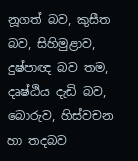නූගත් බව, කුසීත බව, සිහිමුළාව, දුෂ්පාඥ බව තම, දෘෂ්ඨිය දැඩි බව, බොරුව, හිස්වචන හා තදබව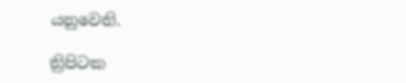යනුවෙනි.

ත්‍රිපිටක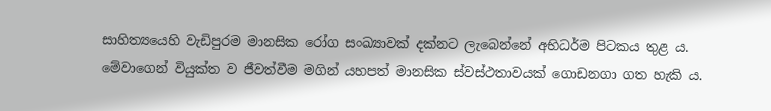සාහිත්‍යයෙහි වැඩිපුරම මානසික රෝග සංඛ්‍යාවක් දක්නට ලැබෙන්නේ අභිධර්ම පිටකය තුළ ය. මේවාගෙන් වියුක්ත ව ජීවත්වීම මගින් යහපත් මානසික ස්වස්ථතාවයක් ගොඩනගා ගත හැකි ය.